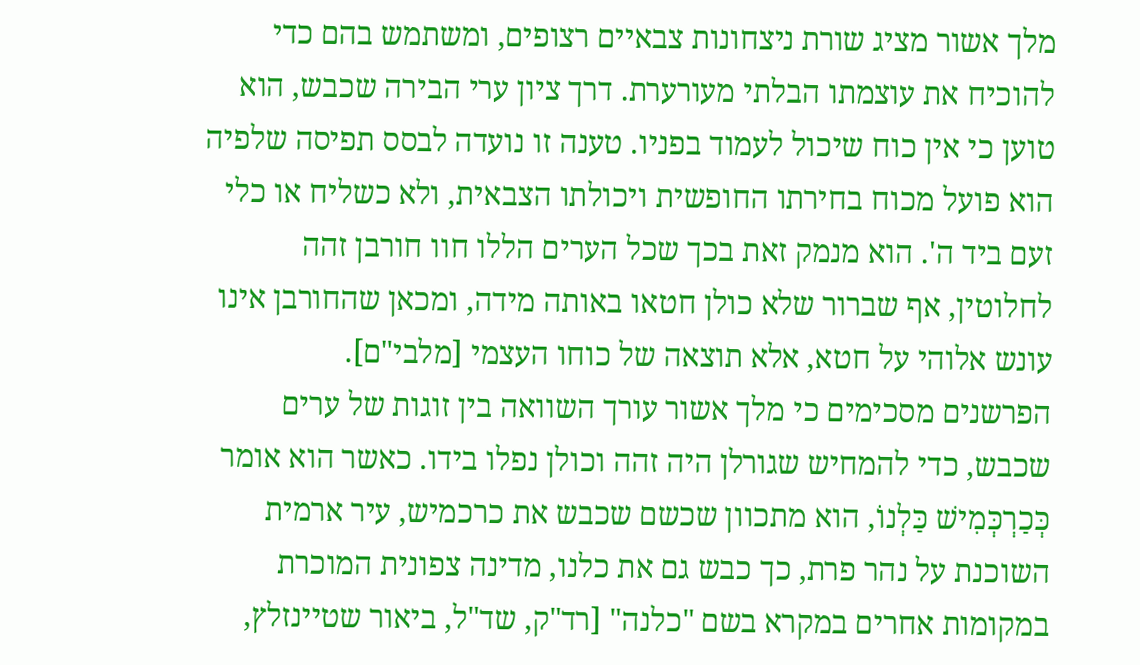מלך אשור מציג שורת ניצחונות צבאיים רצופים, ומשתמש בהם כדי להוכיח את עוצמתו הבלתי מעורערת. דרך ציון ערי הבירה שכבש, הוא טוען כי אין כוח שיכול לעמוד בפניו. טענה זו נועדה לבסס תפיסה שלפיה הוא פועל מכוח בחירתו החופשית ויכולתו הצבאית, ולא כשליח או כלי זעם ביד ה'. הוא מנמק זאת בכך שכל הערים הללו חוו חורבן זהה לחלוטין, אף שברור שלא כולן חטאו באותה מידה, ומכאן שהחורבן אינו עונש אלוהי על חטא, אלא תוצאה של כוחו העצמי [מלבי"ם].
הפרשנים מסכימים כי מלך אשור עורך השוואה בין זוגות של ערים שכבש, כדי להמחיש שגורלן היה זהה וכולן נפלו בידו. כאשר הוא אומר כְּכַרְכְּמִישׁ כַּלְנוֹ, הוא מתכוון שכשם שכבש את כרכמיש, עיר ארמית השוכנת על נהר פרת, כך כבש גם את כלנו, מדינה צפונית המוכרת במקומות אחרים במקרא בשם "כלנה" [רד"ק, שד"ל, ביאור שטיינזלץ,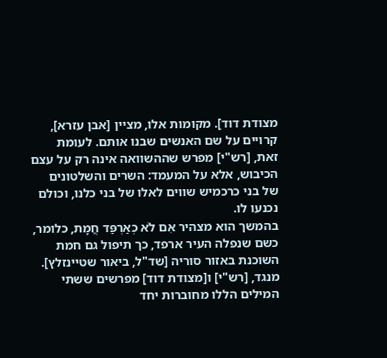מצודת דוד]. מקומות אלו, מציין [אבן עזרא], קרויים על שם האנשים שבנו אותם. לעומת זאת, [רש"י] מפרש שההשוואה אינה רק על עצם הכיבוש, אלא על המעמד: השרים והשלטונים של בני כרכמיש שווים לאלו של בני כלנו, וכולם נכנעו לו.
בהמשך הוא מצהיר אִם לֹא כְאַרְפַּד חֲמָת, כלומר, כשם שנפלה העיר ארפד, כך תיפול גם חמת השוכנת באזור סוריה [שד"ל, ביאור שטיינזלץ]. מנגד, [רש"י] ו[מצודת דוד] מפרשים ששתי המילים הללו מחוברות יחד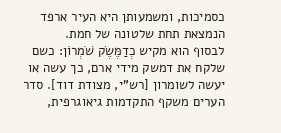כסמיכות, ומשמעותן היא העיר ארפד הנמצאת תחת שלטונה של חמת.
לבסוף הוא מקיש כְדַמֶּשֶׂק שֹׁמְרוֹן: כשם שלקח את דמשק מידי ארם, כך עשה או יעשה לשומרון [רש"י, מצודת דוד]. סדר הערים משקף התקדמות גיאוגרפית,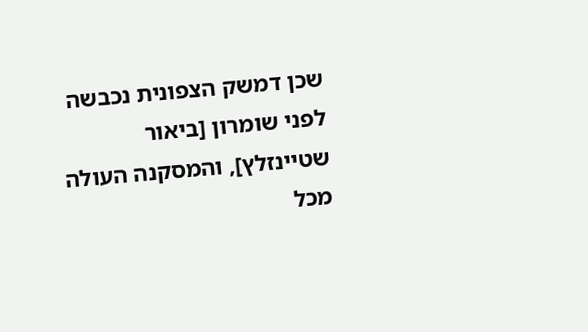שכן דמשק הצפונית נכבשה לפני שומרון [ביאור שטיינזלץ], והמסקנה העולה מכל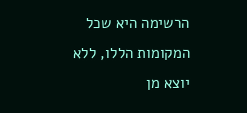הרשימה היא שכל המקומות הללו, ללא יוצא מן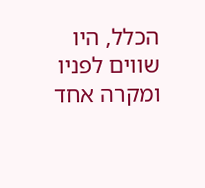הכלל, היו שווים לפניו ומקרה אחד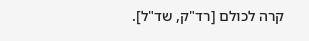קרה לכולם [רד"ק, שד"ל].